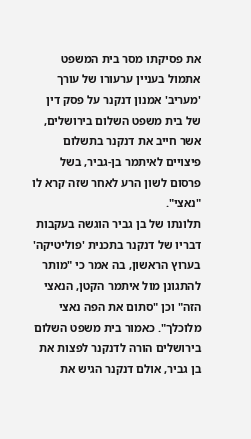את פסיקתו מסר בית המשפט אתמול בעניין ערעורו של עורך 'מעריב' אמנון דנקנר על פסק דין של בית משפט השלום בירושלים, אשר חייב את דנקנר בתשלום פיצויים לאיתמר בן-גביר, בשל פרסום לשון הרע לאחר שזה קרא לו "נאצי".
תלונתו של בן גביר הוגשה בעקבות דבריו של דנקנר בתכנית 'פוליטיקה' בערוץ הראשון, בה אמר כי "מותר להתגונן מול איתמר הקטן, הנאצי הזה" וכן "סתום את הפה נאצי מלוכלך". כאמור בית משפט השלום בירושלים הורה לדנקנר לפצות את בן גביר, אולם דנקנר הגיש את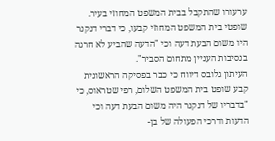ערעורו שהתקבל בבית המשפט המחוזי בעיר.
שופטי בית המשפט המחוזי קבעו, כי דברי דנקנר היו משום הבעת דעה וכי "הדעה שהביע לא חרגה בנסיבות העניין מתחום הסביר".
העיתון גלובס דיווח כי כבר בפסיקה הראשונית קבע שופט בית המשפט השלום, רפי שטראוס, כי "בדבריו של דנקנר היה משום הבעת דעה וכי הדעות ודרכי הפעולה של בן-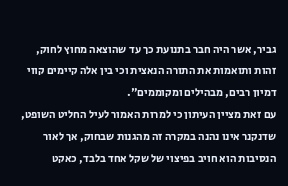גביר, אשר היה חבר בתנועת כך עד שהוצאה מחוץ לחוק, זהות ותואמות את התורה הנאצית וכי בין אלה קיימים קווי דמיון רבים, מבהילים ומקוממים".
עם זאת מציין העיתון כי למרות האמור לעיל החליט השופט, שדנקנר אינו נהנה במקרה זה מהגנות שבחוק, אך לאור הנסיבות הוא חויב בפיצוי של שקל אחד בלבד, כאקט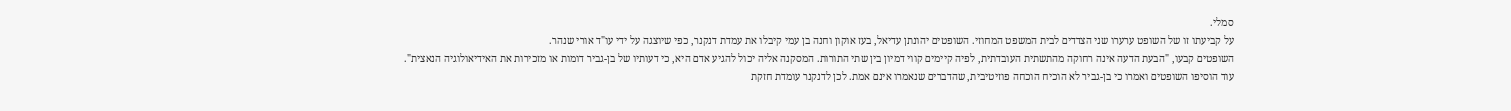סמלי.
על קביעתו זו של השופט ערערו שני הצדדים לבית המשפט המחוזי. השופטים יהונתן עדיאל, בעז אוקון וחנה בן עמי קיבלו את עמדת דנקנר, כפי שיוצגה על ידי עו"ד אורי שנהר.
השופטים קבעו, "הבעת הדעה אינה רחוקה מהתשתית העובדתית, לפיה קיימים קווי דמיון בין שתי התורות. המסקנה אליה יכול להגיע אדם היא, כי דעותיו של בן-גביר דומות או מזכירות את האידיאולוגיה הנאצית".
עוד הוסיפו השופטים ואמרו כי בן-גביר לא הוכיח הוכחה פוזיטיבית, שהדברים שנאמרו אינם אמת. לכן לדנקנר עומדת חזקת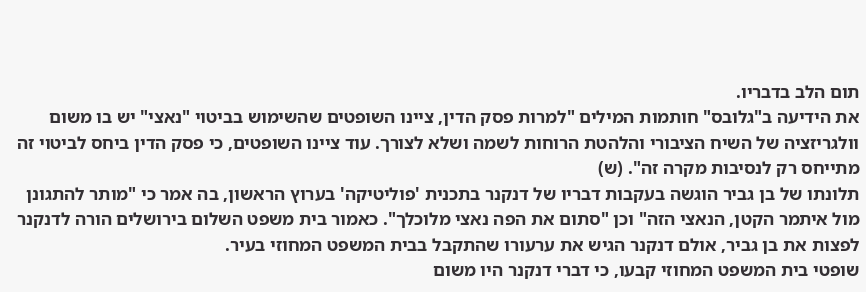תום הלב בדבריו.
את הידיעה ב"גלובס" חותמות המילים "למרות פסק הדין, ציינו השופטים שהשימוש בביטוי "נאצי" יש בו משום וולגריזציה של השיח הציבורי והלהטת הרוחות לשמה ושלא לצורך. עוד ציינו השופטים, כי פסק הדין ביחס לביטוי זה מתייחס רק לנסיבות מקרה זה". (ש)
תלונתו של בן גביר הוגשה בעקבות דבריו של דנקנר בתכנית 'פוליטיקה' בערוץ הראשון, בה אמר כי "מותר להתגונן מול איתמר הקטן, הנאצי הזה" וכן "סתום את הפה נאצי מלוכלך". כאמור בית משפט השלום בירושלים הורה לדנקנר לפצות את בן גביר, אולם דנקנר הגיש את ערעורו שהתקבל בבית המשפט המחוזי בעיר.
שופטי בית המשפט המחוזי קבעו, כי דברי דנקנר היו משום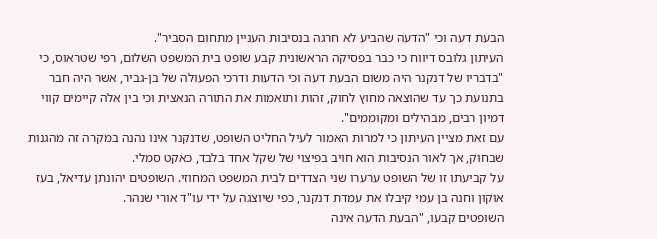הבעת דעה וכי "הדעה שהביע לא חרגה בנסיבות העניין מתחום הסביר".
העיתון גלובס דיווח כי כבר בפסיקה הראשונית קבע שופט בית המשפט השלום, רפי שטראוס, כי "בדבריו של דנקנר היה משום הבעת דעה וכי הדעות ודרכי הפעולה של בן-גביר, אשר היה חבר בתנועת כך עד שהוצאה מחוץ לחוק, זהות ותואמות את התורה הנאצית וכי בין אלה קיימים קווי דמיון רבים, מבהילים ומקוממים".
עם זאת מציין העיתון כי למרות האמור לעיל החליט השופט, שדנקנר אינו נהנה במקרה זה מהגנות שבחוק, אך לאור הנסיבות הוא חויב בפיצוי של שקל אחד בלבד, כאקט סמלי.
על קביעתו זו של השופט ערערו שני הצדדים לבית המשפט המחוזי. השופטים יהונתן עדיאל, בעז אוקון וחנה בן עמי קיבלו את עמדת דנקנר, כפי שיוצגה על ידי עו"ד אורי שנהר.
השופטים קבעו, "הבעת הדעה אינה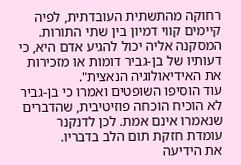רחוקה מהתשתית העובדתית, לפיה קיימים קווי דמיון בין שתי התורות. המסקנה אליה יכול להגיע אדם היא, כי דעותיו של בן-גביר דומות או מזכירות את האידיאולוגיה הנאצית".
עוד הוסיפו השופטים ואמרו כי בן-גביר לא הוכיח הוכחה פוזיטיבית, שהדברים שנאמרו אינם אמת. לכן לדנקנר עומדת חזקת תום הלב בדבריו.
את הידיעה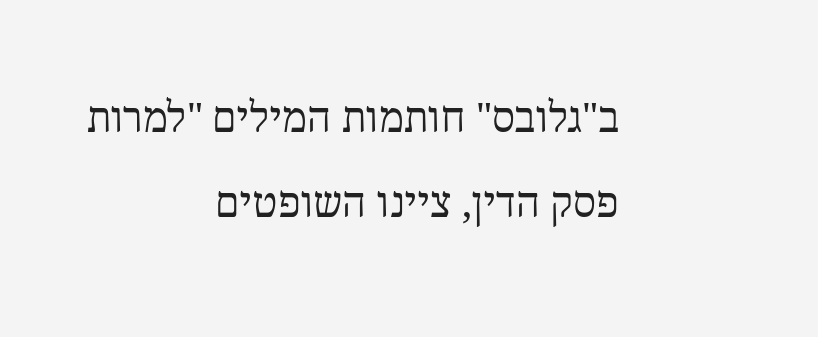ב"גלובס" חותמות המילים "למרות פסק הדין, ציינו השופטים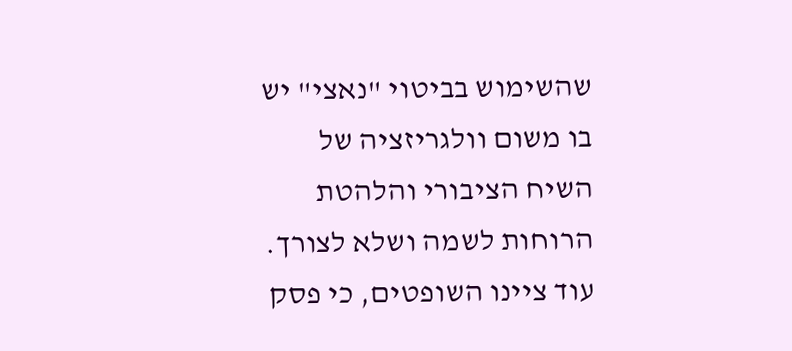שהשימוש בביטוי "נאצי" יש בו משום וולגריזציה של השיח הציבורי והלהטת הרוחות לשמה ושלא לצורך. עוד ציינו השופטים, כי פסק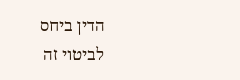הדין ביחס לביטוי זה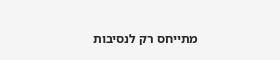מתייחס רק לנסיבות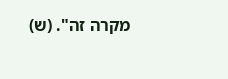מקרה זה". (ש)